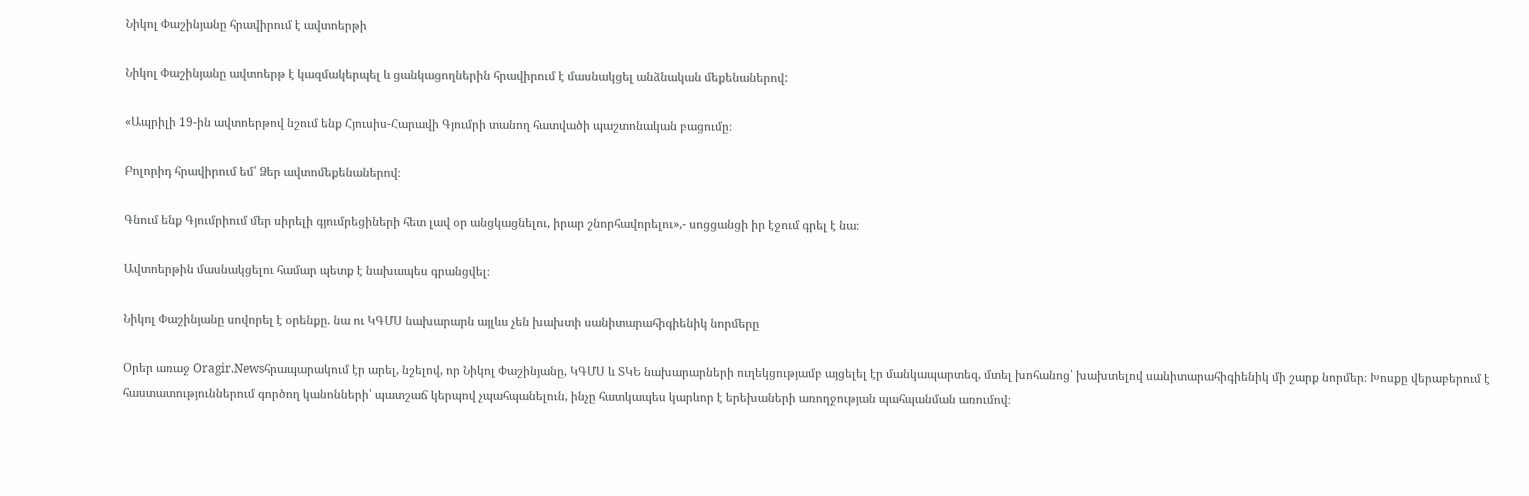Նիկոլ Փաշինյանը հրավիրում է ավտոերթի

Նիկոլ Փաշինյանը ավտոերթ է կազմակերպել և ցանկացողներին հրավիրում է մասնակցել անձնական մեքենաներով:

«Ապրիլի 19-ին ավտոերթով նշում ենք Հյուսիս-Հարավի Գյումրի տանող հատվածի պաշտոնական բացումը։

Բոլորիդ հրավիրում եմ՝ Ձեր ավտոմեքենաներով։

Գնում ենք Գյումրիում մեր սիրելի գյումրեցիների հետ լավ օր անցկացնելու, իրար շնորհավորելու»,- սոցցանցի իր էջում գրել է նա։

Ավտոերթին մասնակցելու համար պետք է նախապես գրանցվել։

Նիկոլ Փաշինյանը սովորել է օրենքը. նա ու ԿԳՄՍ նախարարն այլևս չեն խախտի սանիտարահիգիենիկ նորմերը

Օրեր առաջ Oragir.Newsհրապարակում էր արել, նշելով, որ Նիկոլ Փաշինյանը, ԿԳՄՍ և ՏԿԵ նախարարների ուղեկցությամբ այցելել էր մանկապարտեզ, մտել խոհանոց՝ խախտելով սանիտարահիգիենիկ մի շարք նորմեր։ Խոսքը վերաբերում է հաստատություններում գործող կանոնների՝ պատշաճ կերպով չպահպանելուն, ինչը հատկապես կարևոր է երեխաների առողջության պահպանման առումով։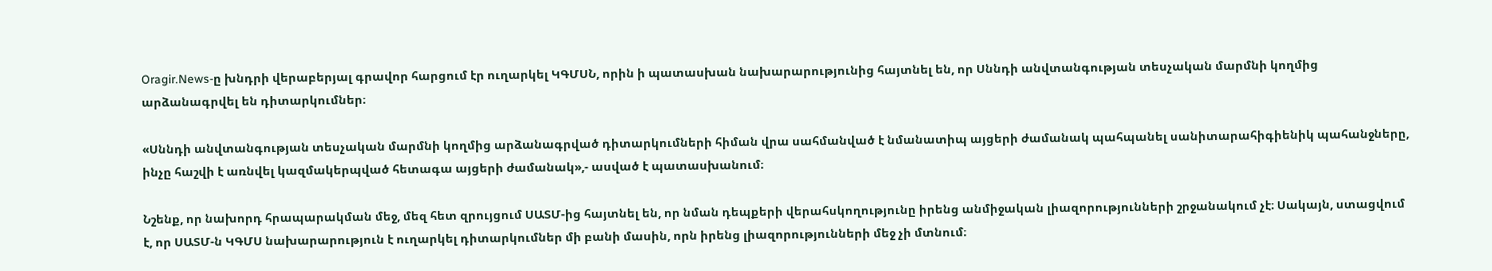Oragir.News-ը խնդրի վերաբերյալ գրավոր հարցում էր ուղարկել ԿԳՄՍՆ, որին ի պատասխան նախարարությունից հայտնել են, որ Սննդի անվտանգության տեսչական մարմնի կողմից արձանագրվել են դիտարկումներ։

«Սննդի անվտանգության տեսչական մարմնի կողմից արձանագրված դիտարկումների հիման վրա սահմանված է նմանատիպ այցերի ժամանակ պահպանել սանիտարահիգիենիկ պահանջները, ինչը հաշվի է առնվել կազմակերպված հետագա այցերի ժամանակ»,- ասված է պատասխանում։

Նշենք, որ նախորդ հրապարակման մեջ, մեզ հետ զրույցում ՍԱՏՄ-ից հայտնել են, որ նման դեպքերի վերահսկողությունը իրենց անմիջական լիազորությունների շրջանակում չէ։ Սակայն, ստացվում է, որ ՍԱՏՄ-ն ԿԳՄՍ նախարարություն է ուղարկել դիտարկումներ մի բանի մասին, որն իրենց լիազորությունների մեջ չի մտնում։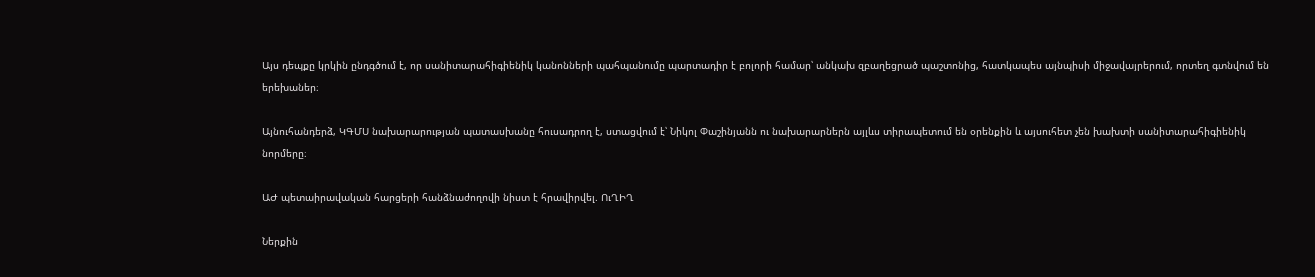Այս դեպքը կրկին ընդգծում է, որ սանիտարահիգիենիկ կանոնների պահպանումը պարտադիր է բոլորի համար՝ անկախ զբաղեցրած պաշտոնից, հատկապես այնպիսի միջավայրերում, որտեղ գտնվում են երեխաներ։

Այնուհանդերձ, ԿԳՄՍ նախարարության պատասխանը հուսադրող է, ստացվում է՝ Նիկոլ Փաշինյանն ու նախարարներն այլևս տիրապետում են օրենքին և այսուհետ չեն խախտի սանիտարահիգիենիկ նորմերը։

ԱԺ պետաիրավական հարցերի հանձնաժողովի նիստ է հրավիրվել. ՈւՂԻՂ

Ներքին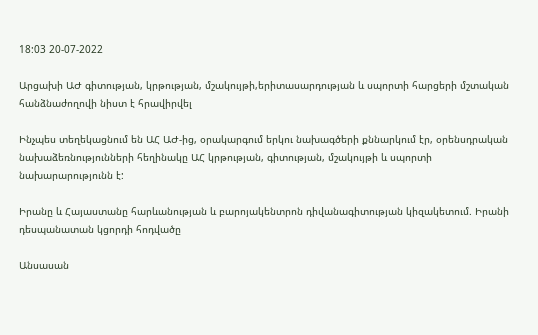18:03 20-07-2022

Արցախի ԱԺ գիտության, կրթության, մշակույթի,երիտասարդության և սպորտի հարցերի մշտական հանձնաժողովի նիստ է հրավիրվել

Ինչպես տեղեկացնում են ԱՀ ԱԺ-ից, օրակարգում երկու նախագծերի քննարկում էր, օրենսդրական նախաձեռնությունների հեղինակը ԱՀ կրթության, գիտության, մշակույթի և սպորտի նախարարությունն է:

Իրանը և Հայաստանը հարևանության և բարոյակենտրոն դիվանագիտության կիզակետում. Իրանի դեսպանատան կցորդի հոդվածը

Անսասան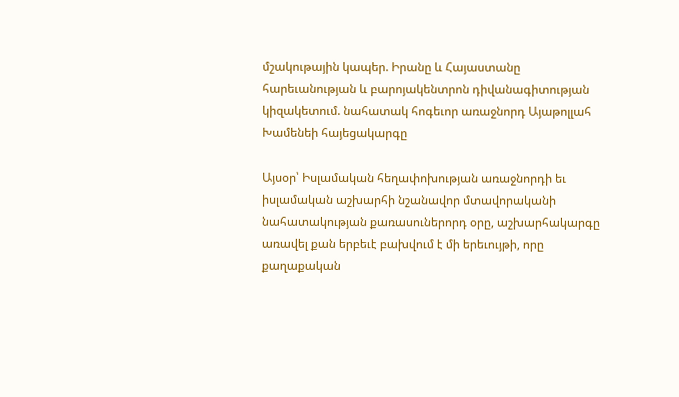մշակութային կապեր. Իրանը և Հայաստանը հարեւանության և բարոյակենտրոն դիվանագիտության կիզակետում. նահատակ հոգեւոր առաջնորդ Այաթոլլահ Խամենեի հայեցակարգը

Այսօր՝ Իսլամական հեղափոխության առաջնորդի եւ իսլամական աշխարհի նշանավոր մտավորականի նահատակության քառասուներորդ օրը, աշխարհակարգը առավել քան երբեւէ բախվում է մի երեւույթի, որը քաղաքական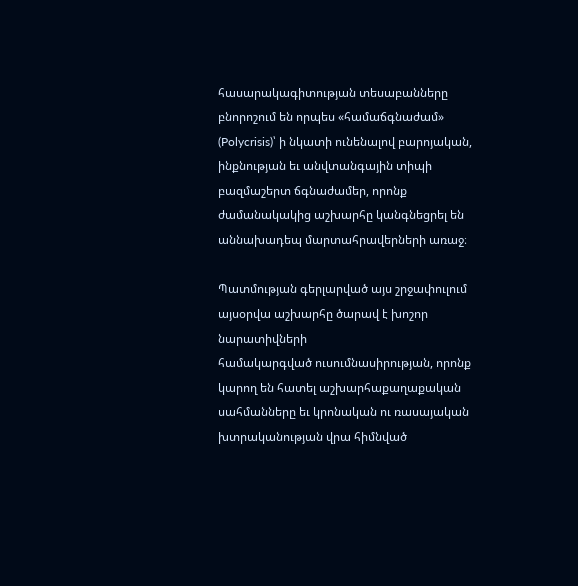հասարակագիտության տեսաբանները բնորոշում են որպես «համաճգնաժամ» (Polycrisis)՝ ի նկատի ունենալով բարոյական, ինքնության եւ անվտանգային տիպի բազմաշերտ ճգնաժամեր, որոնք ժամանակակից աշխարհը կանգնեցրել են աննախադեպ մարտահրավերների առաջ։

Պատմության գերլարված այս շրջափուլում այսօրվա աշխարհը ծարավ է խոշոր նարատիվների
համակարգված ուսումնասիրության, որոնք կարող են հատել աշխարհաքաղաքական սահմանները եւ կրոնական ու ռասայական խտրականության վրա հիմնված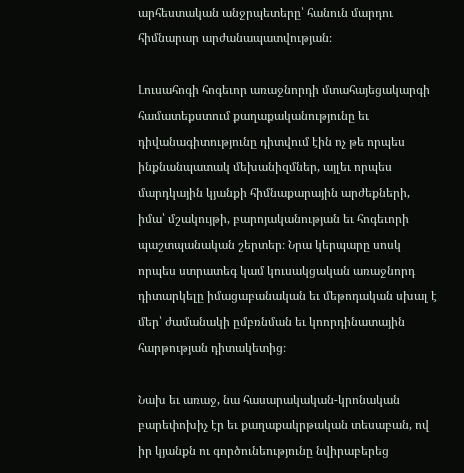արհեստական անջրպետերը՝ հանուն մարդու հիմնարար արժանապատվության։

Լուսահոգի հոգեւոր առաջնորդի մտահայեցակարգի համատեքստում քաղաքականությունը եւ դիվանագիտությունը դիտվում էին ոչ թե որպես ինքնանպատակ մեխանիզմներ, այլեւ որպես մարդկային կյանքի հիմնաքարային արժեքների, իմա՝ մշակույթի, բարոյականության եւ հոգեւորի պաշտպանական շերտեր։ Նրա կերպարը սոսկ որպես ստրատեգ կամ կուսակցական առաջնորդ դիտարկելը իմացաբանական եւ մեթոդական սխալ է մեր՝ ժամանակի ըմբռնման եւ կոորդինատային հարթության դիտակետից։

Նախ եւ առաջ, նա հասարակական-կրոնական բարեփոխիչ էր եւ քաղաքակրթական տեսաբան, ով իր կյանքն ու գործունեությունը նվիրաբերեց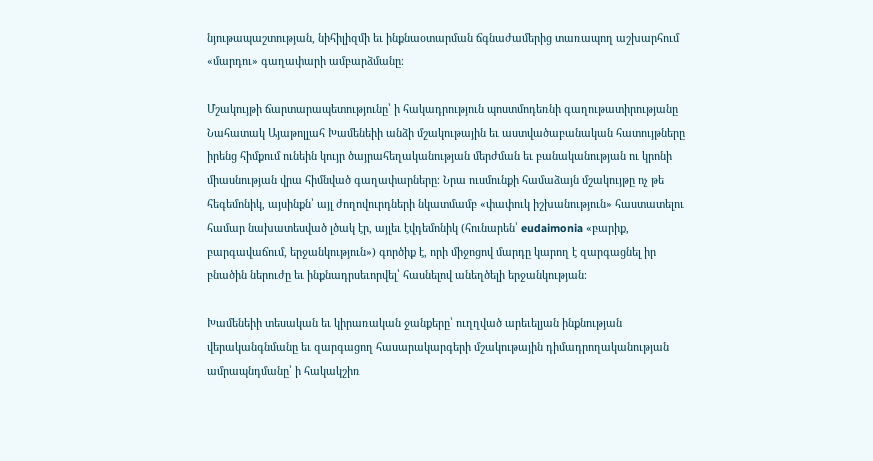նյութապաշտության, նիհիլիզմի եւ ինքնաօտարման ճգնաժամերից տառապող աշխարհում «մարդու» գաղափարի ամբարձմանը։

Մշակույթի ճարտարապետությունը՝ ի հակադրություն պոստմոդեռնի գաղութատիրությանը Նահատակ Այաթոլլահ Խամենեիի անձի մշակութային եւ աստվածաբանական հատույթները իրենց հիմքում ունեին կույր ծայրահեղականության մերժման եւ բանականության ու կրոնի միասնության վրա հիմնված գաղափարները։ Նրա ուսմունքի համաձայն մշակույթը ոչ թե հեգեմոնիկ, այսինքն՝ այլ ժողովուրդների նկատմամբ «փափուկ իշխանություն» հաստատելու համար նախատեսված լծակ էր, այլեւ էվդեմոնիկ (հունարեն՝ eudaimonia «բարիք, բարգավաճում, երջանկություն») գործիք է, որի միջոցով մարդը կարող է զարգացնել իր բնածին ներուժը եւ ինքնադրսեւորվել՝ հասնելով անեղծելի երջանկության։

Խամենեիի տեսական եւ կիրառական ջանքերը՝ ուղղված արեւելյան ինքնության վերականգնմանը եւ զարգացող հասարակարգերի մշակութային դիմադրողականության ամրապնդմանը՝ ի հակակշիռ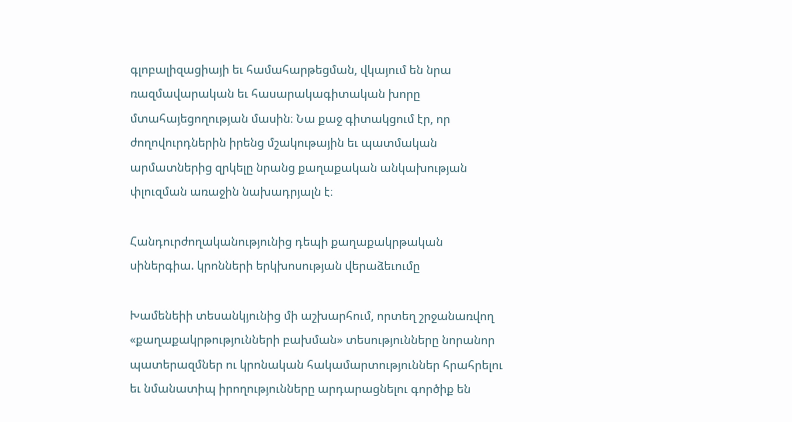գլոբալիզացիայի եւ համահարթեցման, վկայում են նրա ռազմավարական եւ հասարակագիտական խորը մտահայեցողության մասին։ Նա քաջ գիտակցում էր, որ ժողովուրդներին իրենց մշակութային եւ պատմական արմատներից զրկելը նրանց քաղաքական անկախության փլուզման առաջին նախադրյալն է։

Հանդուրժողականությունից դեպի քաղաքակրթական սիներգիա. կրոնների երկխոսության վերաձեւումը

Խամենեիի տեսանկյունից մի աշխարհում, որտեղ շրջանառվող «քաղաքակրթությունների բախման» տեսությունները նորանոր պատերազմներ ու կրոնական հակամարտություններ հրահրելու եւ նմանատիպ իրողությունները արդարացնելու գործիք են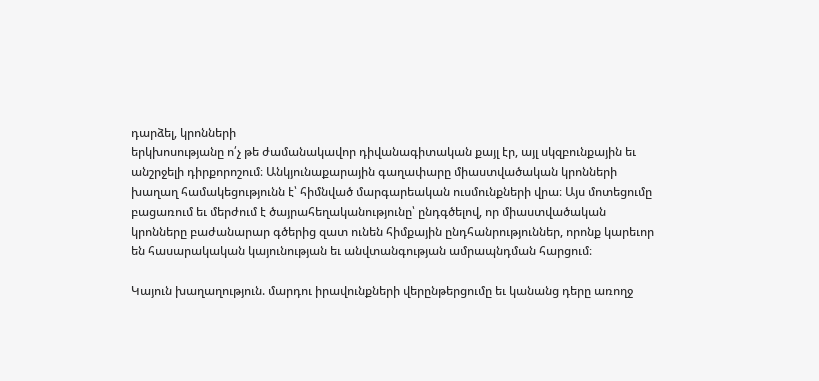դարձել, կրոնների
երկխոսությանը ո՛չ թե ժամանակավոր դիվանագիտական քայլ էր, այլ սկզբունքային եւ
անշրջելի դիրքորոշում։ Անկյունաքարային գաղափարը միաստվածական կրոնների խաղաղ համակեցությունն է՝ հիմնված մարգարեական ուսմունքների վրա։ Այս մոտեցումը բացառում եւ մերժում է ծայրահեղականությունը՝ ընդգծելով, որ միաստվածական կրոնները բաժանարար գծերից զատ ունեն հիմքային ընդհանրություններ, որոնք կարեւոր են հասարակական կայունության եւ անվտանգության ամրապնդման հարցում։

Կայուն խաղաղություն. մարդու իրավունքների վերընթերցումը եւ կանանց դերը առողջ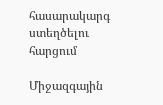հասարակարգ ստեղծելու հարցում

Միջազգային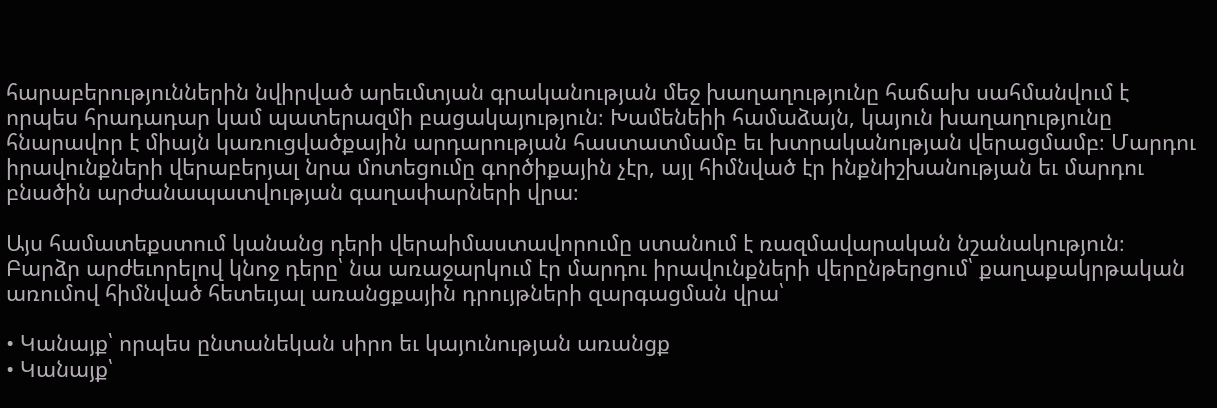հարաբերություններին նվիրված արեւմտյան գրականության մեջ խաղաղությունը հաճախ սահմանվում է որպես հրադադար կամ պատերազմի բացակայություն։ Խամենեիի համաձայն, կայուն խաղաղությունը հնարավոր է միայն կառուցվածքային արդարության հաստատմամբ եւ խտրականության վերացմամբ։ Մարդու իրավունքների վերաբերյալ նրա մոտեցումը գործիքային չէր, այլ հիմնված էր ինքնիշխանության եւ մարդու բնածին արժանապատվության գաղափարների վրա։

Այս համատեքստում կանանց դերի վերաիմաստավորումը ստանում է ռազմավարական նշանակություն։ Բարձր արժեւորելով կնոջ դերը՝ նա առաջարկում էր մարդու իրավունքների վերընթերցում՝ քաղաքակրթական առումով հիմնված հետեւյալ առանցքային դրույթների զարգացման վրա՝

• Կանայք՝ որպես ընտանեկան սիրո եւ կայունության առանցք
• Կանայք՝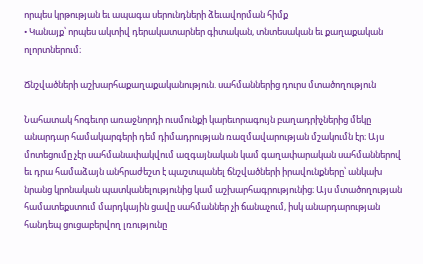որպես կրթության եւ ապագա սերունդների ձեւավորման հիմք
• Կանայք՝ որպես ակտիվ դերակատարներ գիտական, տնտեսական եւ քաղաքական
ոլորտներում։

Ճնշվածների աշխարհաքաղաքականություն. սահմաններից դուրս մտածողություն

Նահատակ հոգեւոր առաջնորդի ուսմունքի կարեւորագույն բաղադրիչներից մեկը անարդար համակարգերի դեմ դիմադրության ռազմավարության մշակումն էր։ Այս մոտեցումը չէր սահմանափակվում ազգայնական կամ գաղափարական սահմաններով եւ դրա համաձայն անհրաժեշտ է պաշտպանել ճնշվածների իրավունքները՝ անկախ նրանց կրոնական պատկանելությունից կամ աշխարհագրությունից։ Այս մտածողության համատեքստում մարդկային ցավը սահմաններ չի ճանաչում, իսկ անարդարության հանդեպ ցուցաբերվող լռությունը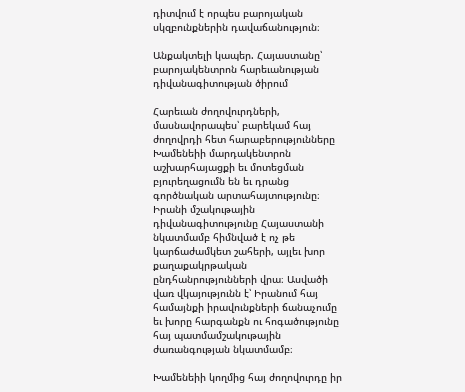դիտվում է որպես բարոյական սկզբունքներին դավաճանություն։

Անքակտելի կապեր. Հայաստանը՝ բարոյակենտրոն հարեւանության դիվանագիտության ծիրում

Հարեւան ժողովուրդների, մասնավորապես՝ բարեկամ հայ ժողովրդի հետ հարաբերությունները Խամենեիի մարդակենտրոն աշխարհայացքի եւ մոտեցման բյուրեղացումն են եւ դրանց գործնական արտահայտությունը։ Իրանի մշակութային դիվանագիտությունը Հայաստանի նկատմամբ հիմնված է ոչ թե կարճաժամկետ շահերի, այլեւ խոր քաղաքակրթական ընդհանրությունների վրա։ Ասվածի վառ վկայությունն է՝ Իրանում հայ համայնքի իրավունքների ճանաչումը եւ խորը հարգանքն ու հոգածությունը հայ պատմամշակութային ժառանգության նկատմամբ։

Խամենեիի կողմից հայ ժողովուրդը իր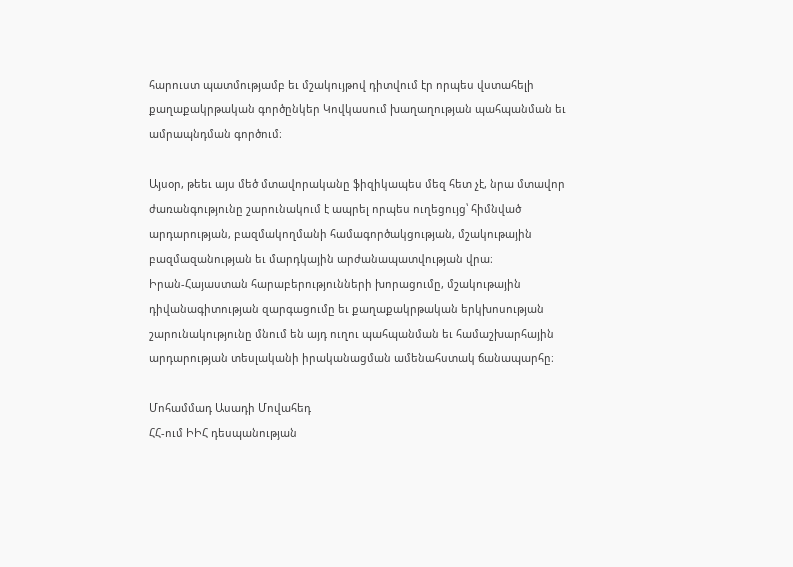հարուստ պատմությամբ եւ մշակույթով դիտվում էր որպես վստահելի քաղաքակրթական գործընկեր Կովկասում խաղաղության պահպանման եւ ամրապնդման գործում։

Այսօր, թեեւ այս մեծ մտավորականը ֆիզիկապես մեզ հետ չէ, նրա մտավոր ժառանգությունը շարունակում է ապրել որպես ուղեցույց՝ հիմնված արդարության, բազմակողմանի համագործակցության, մշակութային բազմազանության եւ մարդկային արժանապատվության վրա։
Իրան-Հայաստան հարաբերությունների խորացումը, մշակութային դիվանագիտության զարգացումը եւ քաղաքակրթական երկխոսության շարունակությունը մնում են այդ ուղու պահպանման եւ համաշխարհային արդարության տեսլականի իրականացման ամենահստակ ճանապարհը։

Մոհամմադ Ասադի Մովահեդ
ՀՀ-ում ԻԻՀ դեսպանության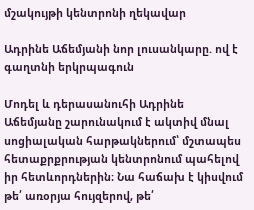մշակույթի կենտրոնի ղեկավար

Ադրինե Աճեմյանի նոր լուսանկարը. ով է գաղտնի երկրպագուն

Մոդել և դերասանուհի Ադրինե Աճեմյանը շարունակում է ակտիվ մնալ սոցիալական հարթակներում՝ մշտապես հետաքրքրության կենտրոնում պահելով իր հետևորդներին։ Նա հաճախ է կիսվում թե՛ առօրյա հույզերով, թե՛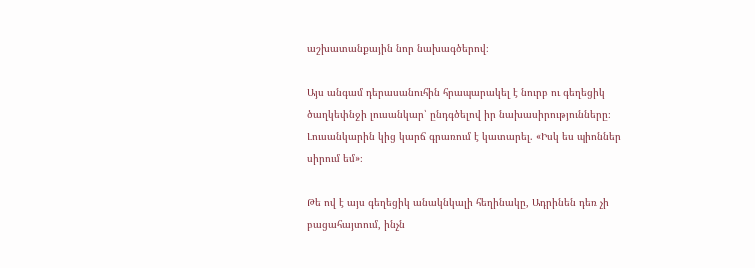աշխատանքային նոր նախագծերով։

Այս անգամ դերասանուհին հրապարակել է նուրբ ու գեղեցիկ ծաղկեփնջի լուսանկար՝ ընդգծելով իր նախասիրությունները։ Լուսանկարին կից կարճ գրառում է կատարել. «Իսկ ես պիոններ սիրում եմ»։

Թե ով է այս գեղեցիկ անակնկալի հեղինակը, Ադրինեն դեռ չի բացահայտում, ինչն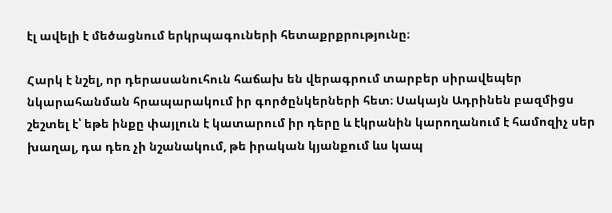էլ ավելի է մեծացնում երկրպագուների հետաքրքրությունը։

Հարկ է նշել, որ դերասանուհուն հաճախ են վերագրում տարբեր սիրավեպեր նկարահանման հրապարակում իր գործընկերների հետ։ Սակայն Ադրինեն բազմիցս շեշտել է՝ եթե ինքը փայլուն է կատարում իր դերը և էկրանին կարողանում է համոզիչ սեր խաղալ, դա դեռ չի նշանակում, թե իրական կյանքում ևս կապ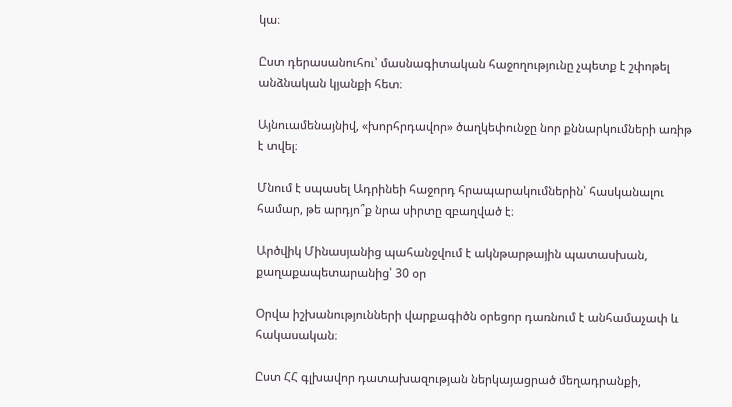կա։

Ըստ դերասանուհու՝ մասնագիտական հաջողությունը չպետք է շփոթել անձնական կյանքի հետ։

Այնուամենայնիվ, «խորհրդավոր» ծաղկեփունջը նոր քննարկումների առիթ է տվել։

Մնում է սպասել Ադրինեի հաջորդ հրապարակումներին՝ հասկանալու համար, թե արդյո՞ք նրա սիրտը զբաղված է։

Արծվիկ Մինասյանից պահանջվում է ակնթարթային պատասխան, քաղաքապետարանից՝ 30 օր

Օրվա իշխանությունների վարքագիծն օրեցոր դառնում է անհամաչափ և հակասական։

Ըստ ՀՀ գլխավոր դատախազության ներկայացրած մեղադրանքի,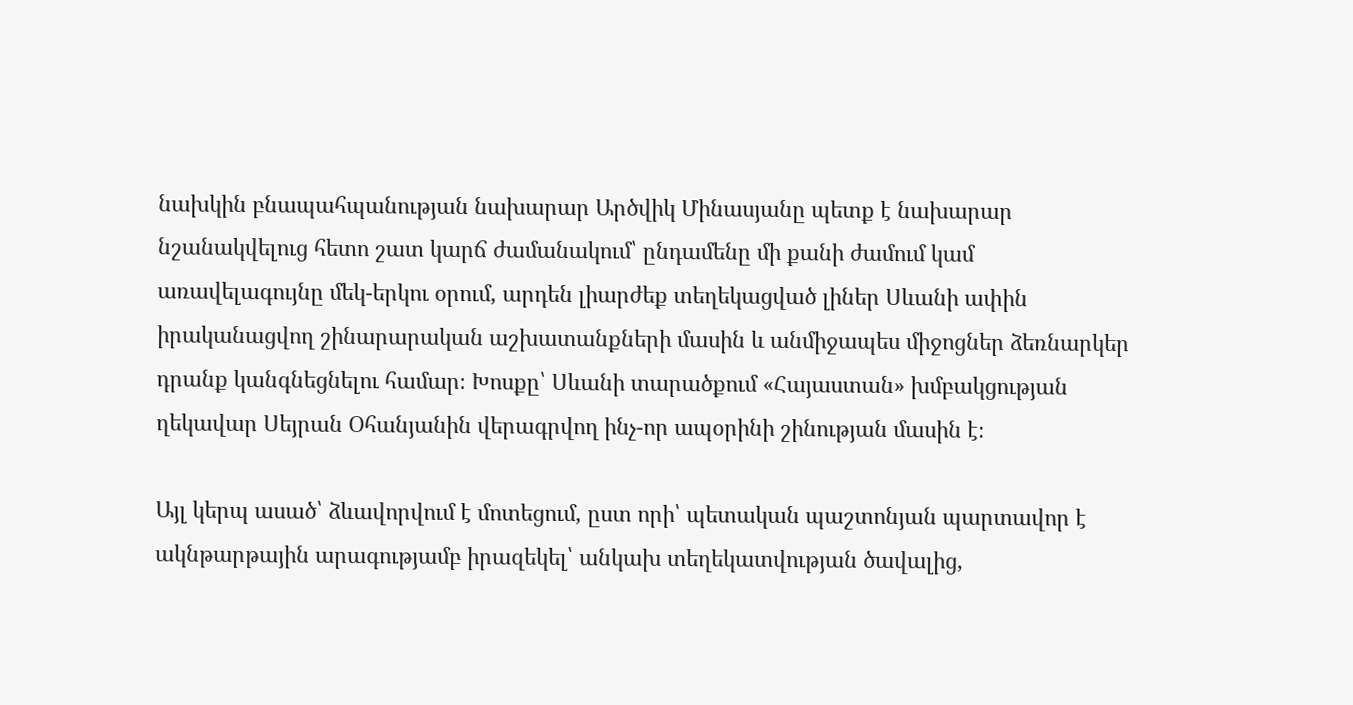նախկին բնապահպանության նախարար Արծվիկ Մինասյանը պետք է նախարար նշանակվելուց հետո շատ կարճ ժամանակում՝ ընդամենը մի քանի ժամում կամ առավելագույնը մեկ-երկու օրում, արդեն լիարժեք տեղեկացված լիներ Սևանի ափին իրականացվող շինարարական աշխատանքների մասին և անմիջապես միջոցներ ձեռնարկեր դրանք կանգնեցնելու համար։ Խոսքը՝ Սևանի տարածքում «Հայաստան» խմբակցության ղեկավար Սեյրան Օհանյանին վերագրվող ինչ-որ ապօրինի շինության մասին է։

Այլ կերպ ասած՝ ձևավորվում է մոտեցում, ըստ որի՝ պետական պաշտոնյան պարտավոր է ակնթարթային արագությամբ իրազեկել՝ անկախ տեղեկատվության ծավալից,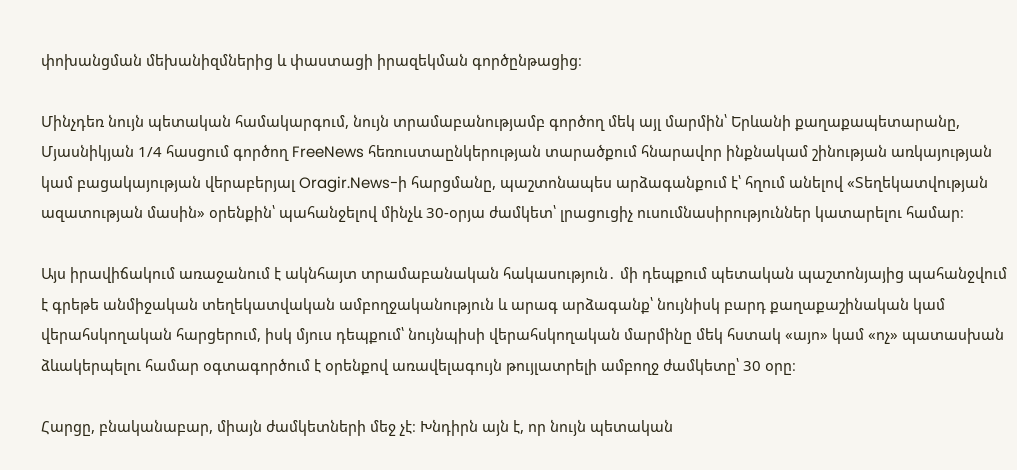փոխանցման մեխանիզմներից և փաստացի իրազեկման գործընթացից։

Մինչդեռ նույն պետական համակարգում, նույն տրամաբանությամբ գործող մեկ այլ մարմին՝ Երևանի քաղաքապետարանը, Մյասնիկյան 1/4 հասցում գործող FreeNews հեռուստաընկերության տարածքում հնարավոր ինքնակամ շինության առկայության կամ բացակայության վերաբերյալ Oragir.News-ի հարցմանը, պաշտոնապես արձագանքում է՝ հղում անելով «Տեղեկատվության ազատության մասին» օրենքին՝ պահանջելով մինչև 30-օրյա ժամկետ՝ լրացուցիչ ուսումնասիրություններ կատարելու համար։

Այս իրավիճակում առաջանում է ակնհայտ տրամաբանական հակասություն․ մի դեպքում պետական պաշտոնյայից պահանջվում է գրեթե անմիջական տեղեկատվական ամբողջականություն և արագ արձագանք՝ նույնիսկ բարդ քաղաքաշինական կամ վերահսկողական հարցերում, իսկ մյուս դեպքում՝ նույնպիսի վերահսկողական մարմինը մեկ հստակ «այո» կամ «ոչ» պատասխան ձևակերպելու համար օգտագործում է օրենքով առավելագույն թույլատրելի ամբողջ ժամկետը՝ 30 օրը։

Հարցը, բնականաբար, միայն ժամկետների մեջ չէ։ Խնդիրն այն է, որ նույն պետական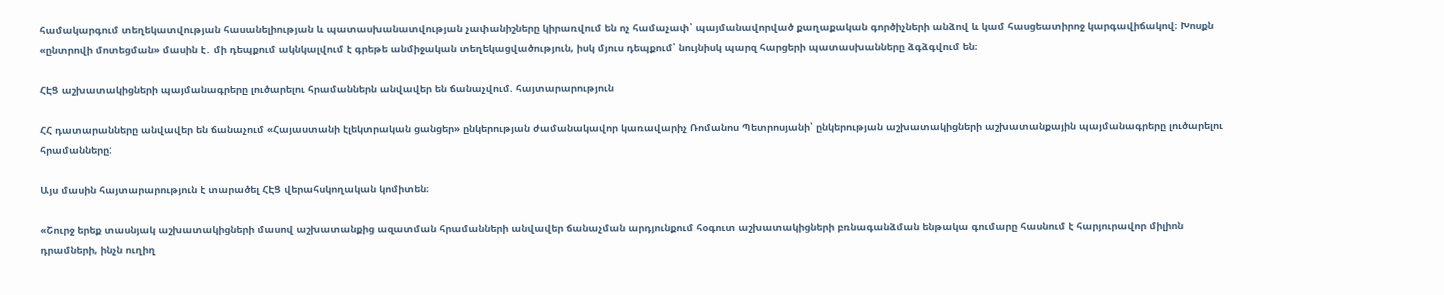համակարգում տեղեկատվության հասանելիության և պատասխանատվության չափանիշները կիրառվում են ոչ համաչափ՝ պայմանավորված քաղաքական գործիչների անձով և կամ հասցեատիրոջ կարգավիճակով։ Խոսքն «ընտրովի մոտեցման» մասին է․ մի դեպքում ակնկալվում է գրեթե անմիջական տեղեկացվածություն, իսկ մյուս դեպքում՝ նույնիսկ պարզ հարցերի պատասխանները ձգձգվում են։

ՀԷՑ աշխատակիցների պայմանագրերը լուծարելու հրամաններն անվավեր են ճանաչվում. հայտարարություն

ՀՀ դատարանները անվավեր են ճանաչում «Հայաստանի էլեկտրական ցանցեր» ընկերության ժամանակավոր կառավարիչ Ռոմանոս Պետրոսյանի՝ ընկերության աշխատակիցների աշխատանքային պայմանագրերը լուծարելու հրամանները:

Այս մասին հայտարարություն է տարածել ՀԷՑ վերահսկողական կոմիտեն։

«Շուրջ երեք տասնյակ աշխատակիցների մասով աշխատանքից ազատման հրամանների անվավեր ճանաչման արդյունքում հօգուտ աշխատակիցների բռնագանձման ենթակա գումարը հասնում է հարյուրավոր միլիոն դրամների, ինչն ուղիղ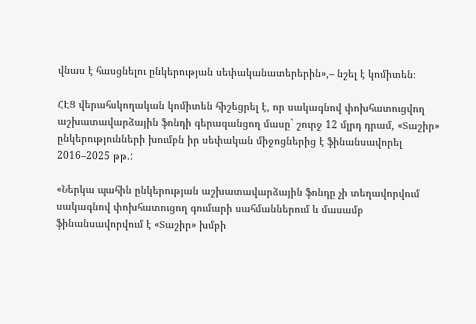վնաս է հասցնելու ընկերության սեփականատերերին»,– նշել է կոմիտեն։

ՀԷՑ վերահսկողական կոմիտեն հիշեցրել է, որ սակագնով փոխհատուցվող աշխատավարձային ֆոնդի գերազանցող մասը` շուրջ 12 մլրդ դրամ, «Տաշիր» ընկերությունների խումբն իր սեփական միջոցներից է ֆինանսավորել 2016–2025 թթ.:

«Ներկա պահին ընկերության աշխատավարձային ֆոնդը չի տեղավորվում սակագնով փոխհատուցող գումարի սահմաններում և մասամբ ֆինանսավորվում է «Տաշիր» խմբի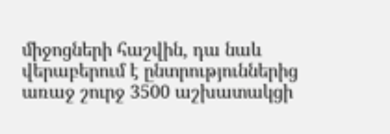միջոցների հաշվին, դա նաև վերաբերում է ընտրություններից առաջ շուրջ 3500 աշխատակցի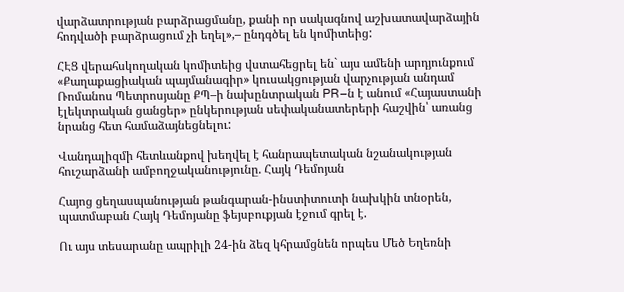վարձատրության բարձրացմանը, քանի որ սակագնով աշխատավարձային հոդվածի բարձրացում չի եղել»,– ընդգծել են կոմիտեից:

ՀԷՑ վերահսկողական կոմիտեից վստահեցրել են` այս ամենի արդյունքում «Քաղաքացիական պայմանագիր» կուսակցության վարչության անդամ Ռոմանոս Պետրոսյանը ՔՊ–ի նախընտրական PR–ն է անում «Հայաստանի էլեկտրական ցանցեր» ընկերության սեփականատերերի հաշվին՝ առանց նրանց հետ համաձայնեցնելու:

Վանդալիզմի հետևանքով խեղվել է հանրապետական նշանակության հուշարձանի ամբողջականությունը. Հայկ Դեմոյան

Հայոց ցեղասպանության թանգարան-ինստիտուտի նախկին տնօրեն, պատմաբան Հայկ Դեմոյանը ֆեյսբուքյան էջում գրել է.

Ու այս տեսարանը ապրիլի 24-ին ձեզ կհրամցնեն որպես Մեծ Եղեռնի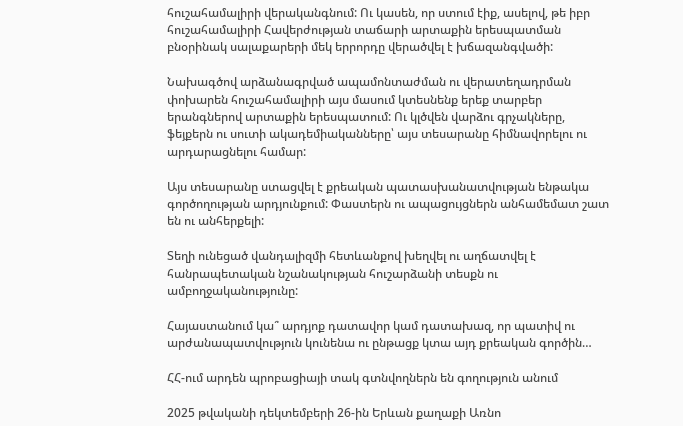հուշահամալիրի վերականգնում: Ու կասեն, որ ստում էիք, ասելով, թե իբր հուշահամալիրի Հավերժության տաճարի արտաքին երեսպատման բնօրինակ սալաքարերի մեկ երրորդը վերածվել է խճազանգվածի:

Նախագծով արձանագրված ապամոնտաժման ու վերատեղադրման փոխարեն հուշահամալիրի այս մասում կտեսնենք երեք տարբեր երանգներով արտաքին երեսպատում: Ու կլծվեն վարձու գրչակները, ֆեյքերն ու սուտի ակադեմիականները՝ այս տեսարանը հիմնավորելու ու արդարացնելու համար:

Այս տեսարանը ստացվել է քրեական պատասխանատվության ենթակա գործողության արդյունքում: Փաստերն ու ապացույցներն անհամեմատ շատ են ու անհերքելի:

Տեղի ունեցած վանդալիզմի հետևանքով խեղվել ու աղճատվել է հանրապետական նշանակության հուշարձանի տեսքն ու ամբողջականությունը:

Հայաստանում կա՞ արդյոք դատավոր կամ դատախազ, որ պատիվ ու արժանապատվություն կունենա ու ընթացք կտա այդ քրեական գործին…

ՀՀ-ում արդեն պրոբացիայի տակ գտնվողներն են գողություն անում

2025 թվականի դեկտեմբերի 26-ին Երևան քաղաքի Առնո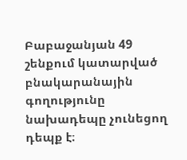Բաբաջանյան 49 շենքում կատարված բնակարանային գողությունը նախադեպը չունեցող դեպք է։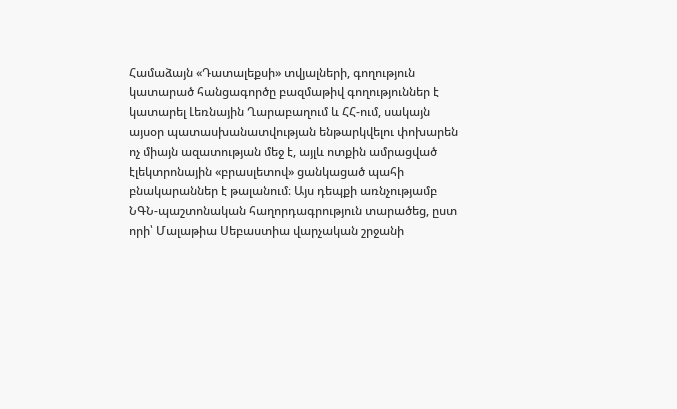Համաձայն «Դատալեքսի» տվյալների, գողություն կատարած հանցագործը բազմաթիվ գողություններ է կատարել Լեռնային Ղարաբաղում և ՀՀ-ում, սակայն այսօր պատասխանատվության ենթարկվելու փոխարեն ոչ միայն ազատության մեջ է, այլև ոտքին ամրացված էլեկտրոնային «բրասլետով» ցանկացած պահի բնակարաններ է թալանում։ Այս դեպքի առնչությամբ ՆԳՆ-պաշտոնական հաղորդագրություն տարածեց, ըստ որի՝ Մալաթիա Սեբաստիա վարչական շրջանի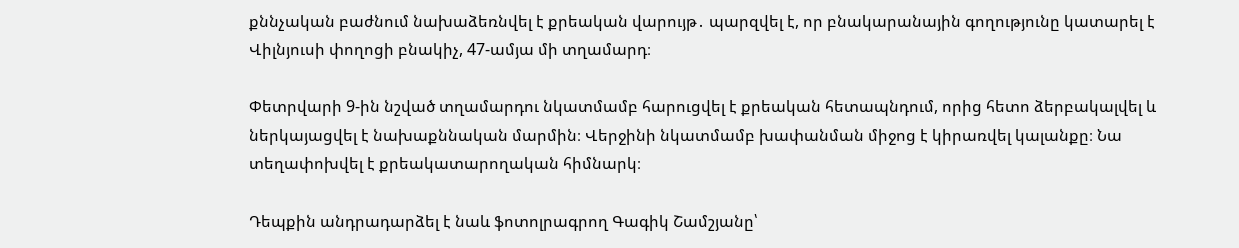քննչական բաժնում նախաձեռնվել է քրեական վարույթ․ պարզվել է, որ բնակարանային գողությունը կատարել է Վիլնյուսի փողոցի բնակիչ, 47-ամյա մի տղամարդ։

Փետրվարի 9-ին նշված տղամարդու նկատմամբ հարուցվել է քրեական հետապնդում, որից հետո ձերբակալվել և ներկայացվել է նախաքննական մարմին։ Վերջինի նկատմամբ խափանման միջոց է կիրառվել կալանքը։ Նա տեղափոխվել է քրեակատարողական հիմնարկ։

Դեպքին անդրադարձել է նաև ֆոտոլրագրող Գագիկ Շամշյանը՝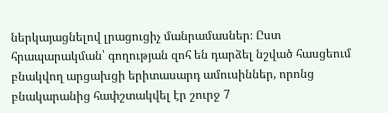ներկայացնելով լրացուցիչ մանրամասներ։ Ըստ հրապարակման՝ գողության զոհ են դարձել նշված հասցեում բնակվող արցախցի երիտասարդ ամուսիններ, որոնց բնակարանից հափշտակվել էր շուրջ 7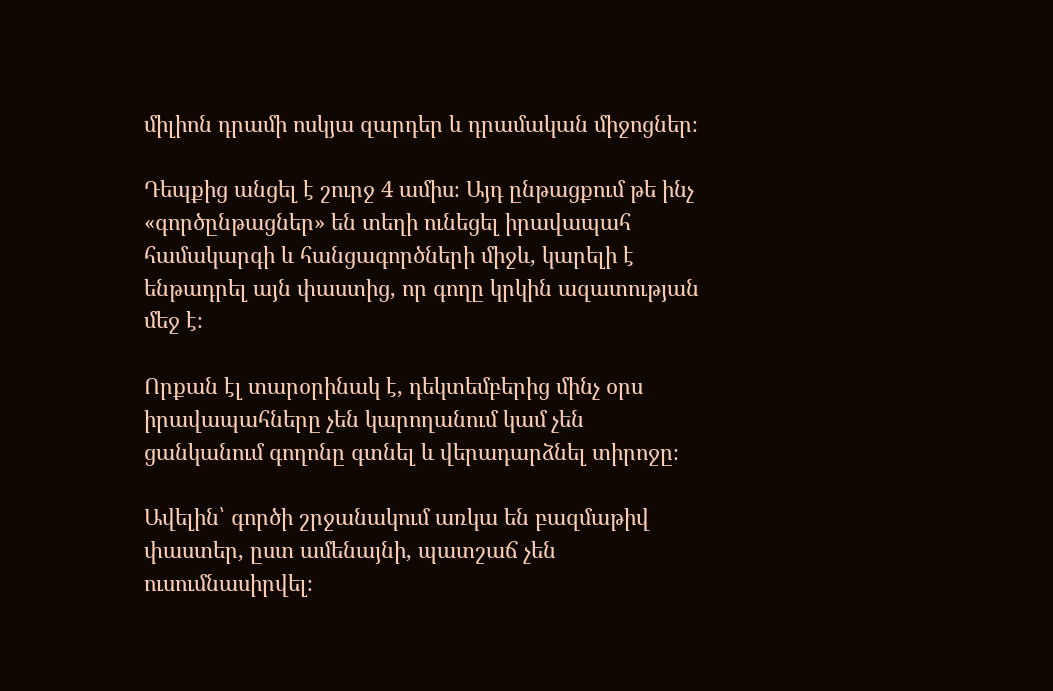միլիոն դրամի ոսկյա զարդեր և դրամական միջոցներ։

Դեպքից անցել է շուրջ 4 ամիս։ Այդ ընթացքում թե ինչ «գործընթացներ» են տեղի ունեցել իրավապահ համակարգի և հանցագործների միջև, կարելի է ենթադրել այն փաստից, որ գողը կրկին ազատության մեջ է։

Որքան էլ տարօրինակ է, դեկտեմբերից մինչ օրս իրավապահները չեն կարողանում կամ չեն ցանկանում գողոնը գտնել և վերադարձնել տիրոջը։

Ավելին՝ գործի շրջանակում առկա են բազմաթիվ փաստեր, ըստ ամենայնի, պատշաճ չեն ուսումնասիրվել։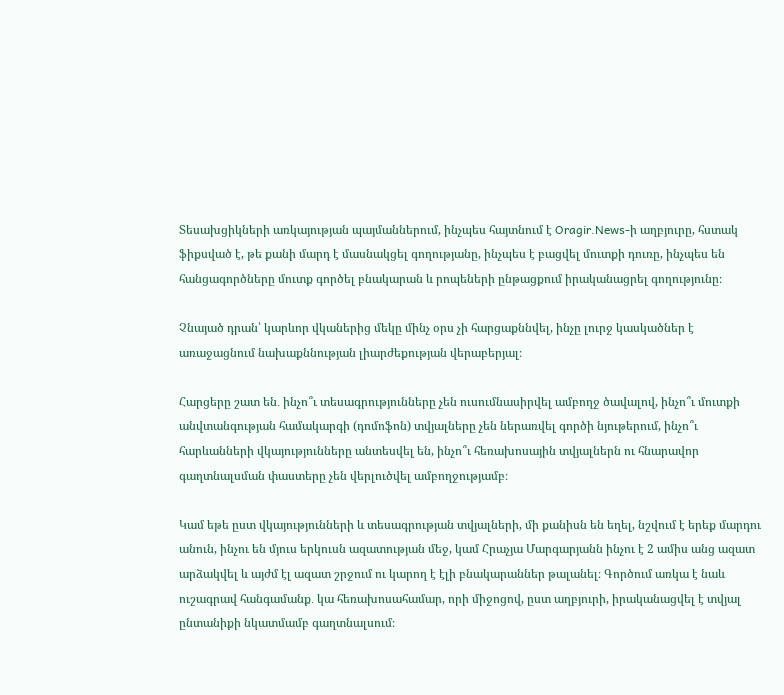Տեսախցիկների առկայության պայմաններում, ինչպես հայտնում է Oragir.News-ի աղբյուրը, հստակ ֆիքսված է, թե քանի մարդ է մասնակցել գողությանը, ինչպես է բացվել մուտքի դուռը, ինչպես են հանցագործները մուտք գործել բնակարան և րոպեների ընթացքում իրականացրել գողությունը։

Չնայած դրան՝ կարևոր վկաներից մեկը մինչ օրս չի հարցաքննվել, ինչը լուրջ կասկածներ է առաջացնում նախաքննության լիարժեքության վերաբերյալ։

Հարցերը շատ են․ ինչո՞ւ տեսագրությունները չեն ուսումնասիրվել ամբողջ ծավալով, ինչո՞ւ մուտքի անվտանգության համակարգի (դոմոֆոն) տվյալները չեն ներառվել գործի նյութերում, ինչո՞ւ հարևանների վկայությունները անտեսվել են, ինչո՞ւ հեռախոսային տվյալներն ու հնարավոր գաղտնալսման փաստերը չեն վերլուծվել ամբողջությամբ։

Կամ եթե ըստ վկայությունների և տեսագրության տվյալների, մի քանիսն են եղել, նշվում է երեք մարդու անուն, ինչու են մյուս երկուսն ազատության մեջ, կամ Հրաչյա Մարգարյանն ինչու է 2 ամիս անց ազատ արձակվել և այժմ էլ ազատ շրջում ու կարող է էլի բնակարաններ թալանել։ Գործում առկա է նաև ուշագրավ հանգամանք․ կա հեռախոսահամար, որի միջոցով, ըստ աղբյուրի, իրականացվել է տվյալ ընտանիքի նկատմամբ գաղտնալսում։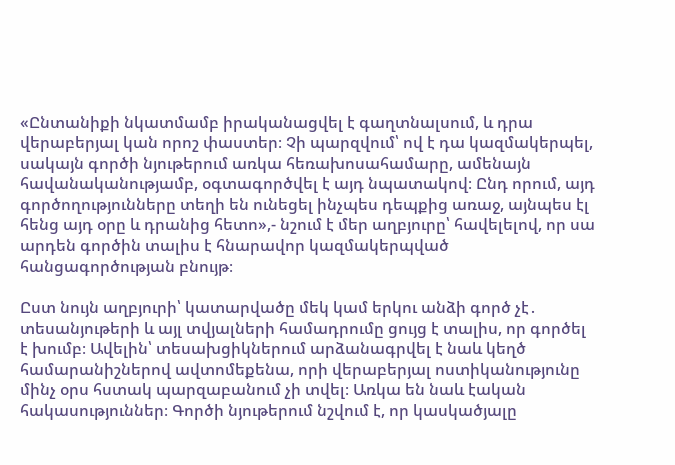«Ընտանիքի նկատմամբ իրականացվել է գաղտնալսում, և դրա վերաբերյալ կան որոշ փաստեր։ Չի պարզվում՝ ով է դա կազմակերպել, սակայն գործի նյութերում առկա հեռախոսահամարը, ամենայն հավանականությամբ, օգտագործվել է այդ նպատակով։ Ընդ որում, այդ գործողությունները տեղի են ունեցել ինչպես դեպքից առաջ, այնպես էլ հենց այդ օրը և դրանից հետո»,- նշում է մեր աղբյուրը՝ հավելելով, որ սա արդեն գործին տալիս է հնարավոր կազմակերպված հանցագործության բնույթ։

Ըստ նույն աղբյուրի՝ կատարվածը մեկ կամ երկու անձի գործ չէ․ տեսանյութերի և այլ տվյալների համադրումը ցույց է տալիս, որ գործել է խումբ։ Ավելին՝ տեսախցիկներում արձանագրվել է նաև կեղծ համարանիշներով ավտոմեքենա, որի վերաբերյալ ոստիկանությունը մինչ օրս հստակ պարզաբանում չի տվել։ Առկա են նաև էական հակասություններ։ Գործի նյութերում նշվում է, որ կասկածյալը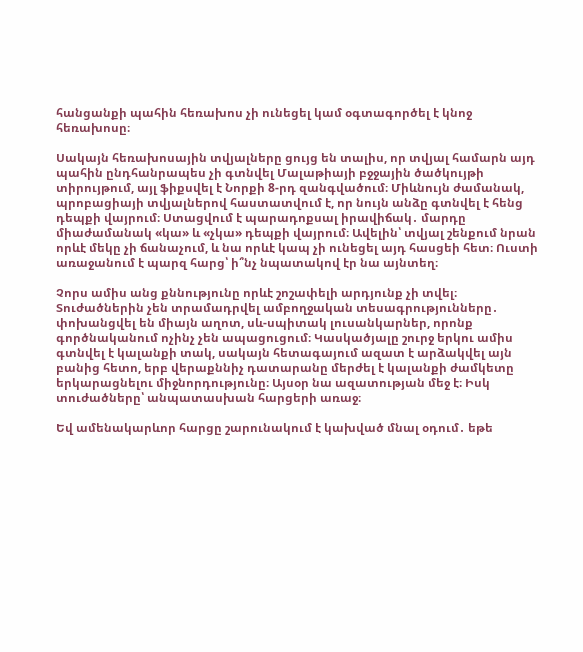հանցանքի պահին հեռախոս չի ունեցել կամ օգտագործել է կնոջ հեռախոսը։

Սակայն հեռախոսային տվյալները ցույց են տալիս, որ տվյալ համարն այդ պահին ընդհանրապես չի գտնվել Մալաթիայի բջջային ծածկույթի տիրույթում, այլ ֆիքսվել է Նորքի 8-րդ զանգվածում։ Միևնույն ժամանակ, պրոբացիայի տվյալներով հաստատվում է, որ նույն անձը գտնվել է հենց դեպքի վայրում։ Ստացվում է պարադոքսալ իրավիճակ․ մարդը միաժամանակ «կա» և «չկա» դեպքի վայրում։ Ավելին՝ տվյալ շենքում նրան որևէ մեկը չի ճանաչում, և նա որևէ կապ չի ունեցել այդ հասցեի հետ։ Ուստի առաջանում է պարզ հարց՝ ի՞նչ նպատակով էր նա այնտեղ։

Չորս ամիս անց քննությունը որևէ շոշափելի արդյունք չի տվել։ Տուժածներին չեն տրամադրվել ամբողջական տեսագրությունները․ փոխանցվել են միայն աղոտ, սև-սպիտակ լուսանկարներ, որոնք գործնականում ոչինչ չեն ապացուցում։ Կասկածյալը շուրջ երկու ամիս գտնվել է կալանքի տակ, սակայն հետագայում ազատ է արձակվել այն բանից հետո, երբ վերաքննիչ դատարանը մերժել է կալանքի ժամկետը երկարացնելու միջնորդությունը։ Այսօր նա ազատության մեջ է։ Իսկ տուժածները՝ անպատասխան հարցերի առաջ։

Եվ ամենակարևոր հարցը շարունակում է կախված մնալ օդում․ եթե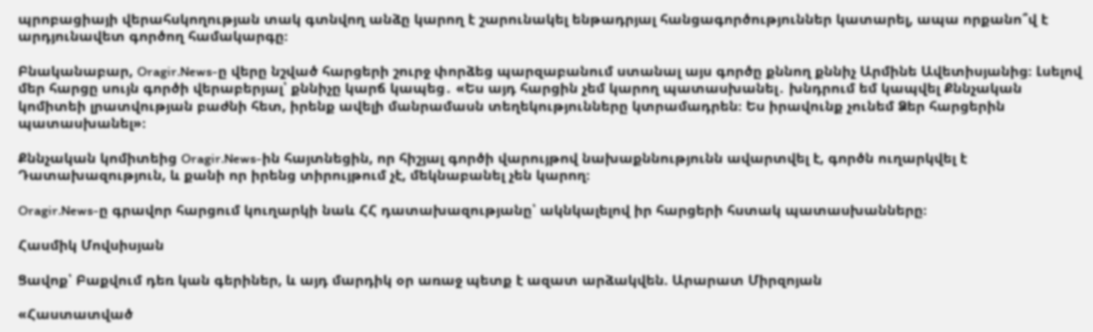պրոբացիայի վերահսկողության տակ գտնվող անձը կարող է շարունակել ենթադրյալ հանցագործություններ կատարել, ապա որքանո՞վ է արդյունավետ գործող համակարգը։

Բնականաբար, Oragir.News-ը վերը նշված հարցերի շուրջ փորձեց պարզաբանում ստանալ այս գործը քննող քննիչ Արմինե Ավետիսյանից։ Լսելով մեր հարցը սույն գործի վերաբերյալ՝ քննիչը կարճ կապեց․ «Ես այդ հարցին չեմ կարող պատասխանել․ խնդրում եմ կապվել Քննչական կոմիտեի լրատվության բաժնի հետ, իրենք ավելի մանրամասն տեղեկությունները կտրամադրեն։ Ես իրավունք չունեմ Ձեր հարցերին պատասխանել»։

Քննչական կոմիտեից Oragir.News-ին հայտնեցին, որ հիշյալ գործի վարույթով նախաքննությունն ավարտվել է, գործն ուղարկվել է Դատախազություն, և քանի որ իրենց տիրույթում չէ, մեկնաբանել չեն կարող։

Oragir.News-ը գրավոր հարցում կուղարկի նաև ՀՀ դատախազությանը՝ ակնկալելով իր հարցերի հստակ պատասխանները։

Հասմիկ Մովսիսյան

Ցավոք՝ Բաքվում դեռ կան գերիներ, և այդ մարդիկ օր առաջ պետք է ազատ արձակվեն. Արարատ Միրզոյան

«Հաստատված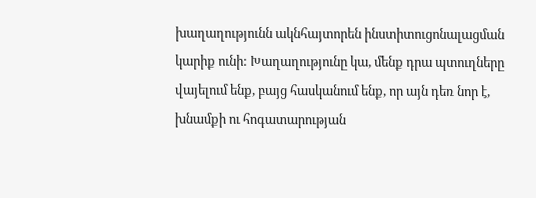խաղաղությունն ակնհայտորեն ինստիտուցոնալացման կարիք ունի: Խաղաղությունը կա, մենք դրա պտուղները վայելում ենք, բայց հասկանում ենք, որ այն դեռ նոր է, խնամքի ու հոգատարության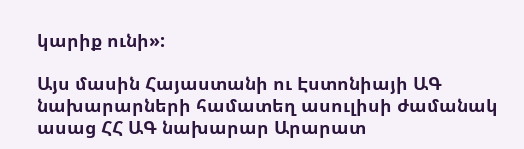կարիք ունի»:

Այս մասին Հայաստանի ու Էստոնիայի ԱԳ նախարարների համատեղ ասուլիսի ժամանակ ասաց ՀՀ ԱԳ նախարար Արարատ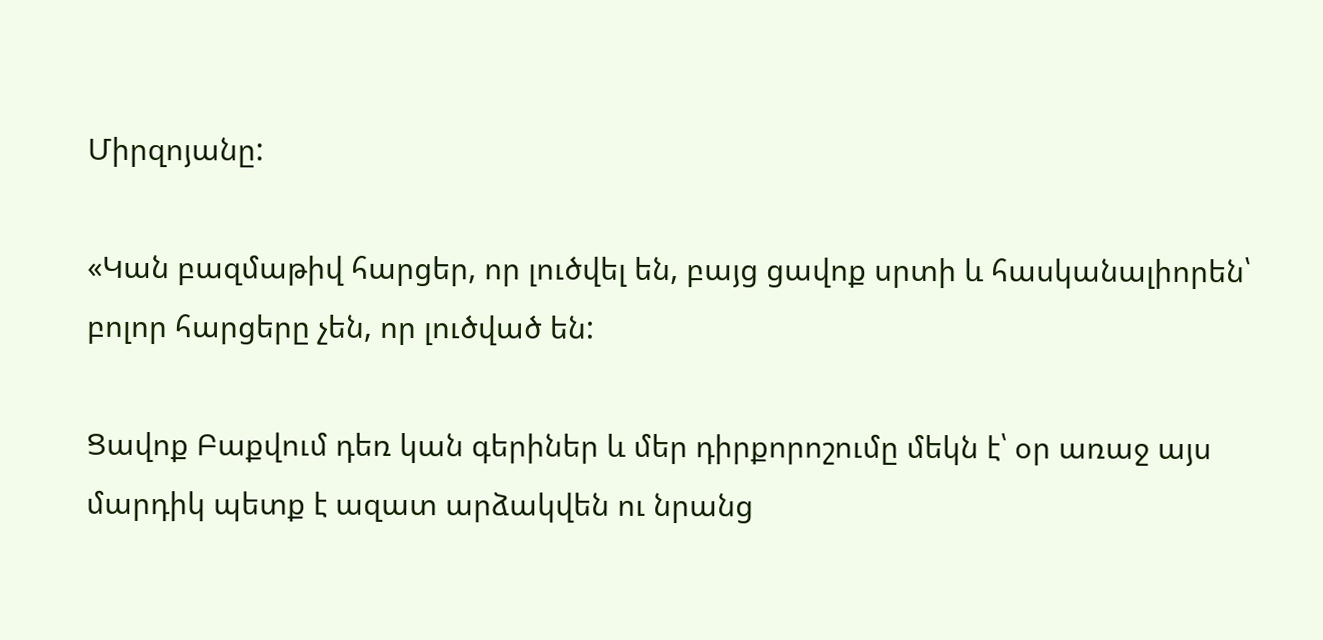Միրզոյանը:

«Կան բազմաթիվ հարցեր, որ լուծվել են, բայց ցավոք սրտի և հասկանալիորեն՝ բոլոր հարցերը չեն, որ լուծված են:

Ցավոք Բաքվում դեռ կան գերիներ և մեր դիրքորոշումը մեկն է՝ օր առաջ այս մարդիկ պետք է ազատ արձակվեն ու նրանց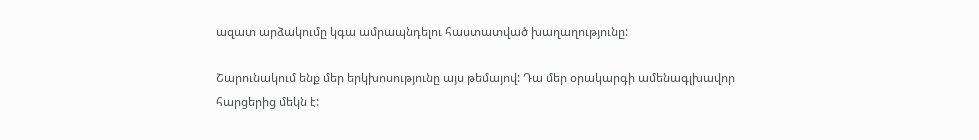ազատ արձակումը կգա ամրապնդելու հաստատված խաղաղությունը:

Շարունակում ենք մեր երկխոսությունը այս թեմայով: Դա մեր օրակարգի ամենագլխավոր հարցերից մեկն է: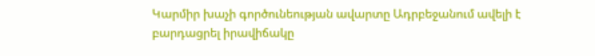Կարմիր խաչի գործունեության ավարտը Ադրբեջանում ավելի է բարդացրել իրավիճակը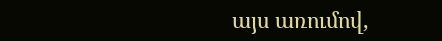այս առումով,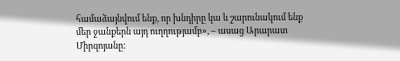համաձայնվում ենք, որ խնդիրը կա և շարունակում ենք մեր ջանքերն այդ ուղղությամբ», – ասաց Արարատ Միրզոյանը: